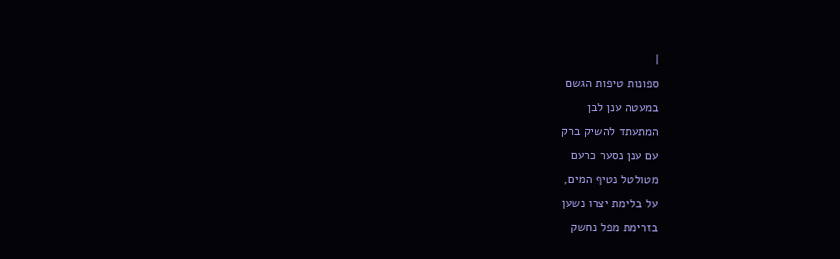|
ספונות טיפות הגשם
במעטה ענן לבן
המתעתד להשיק ברק
עם ענן נסער כרעם
מטולטל נטיף המים,
על בלימת יצרו נשען
בזרימת מפל נחשק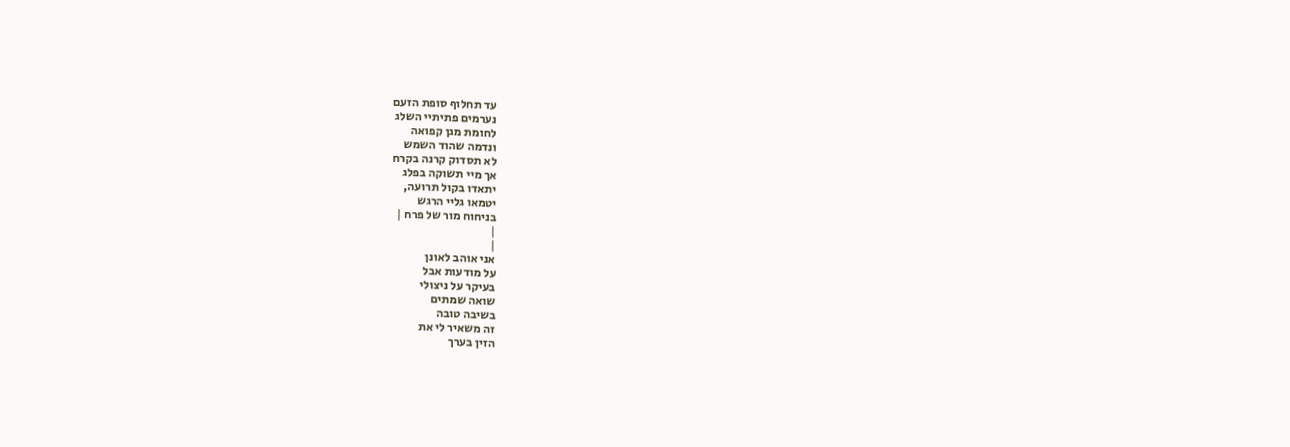עד תחלוף סופת הזעם
נערמים פתיתיי השלג
לחומת מגן קפואה
ונדמה שהוד השמש
לא תסדוק קרנה בקרח
אך מיי תשוקה בפלג
יתאדו בקול תרועה,
יטמאו גליי הרגש
בניחוח מור של פרח |
|
|
אני אוהב לאונן
על מודעות אבל
בעיקר על ניצולי
שואה שמתים
בשיבה טובה
זה משאיר לי את
הזין בערך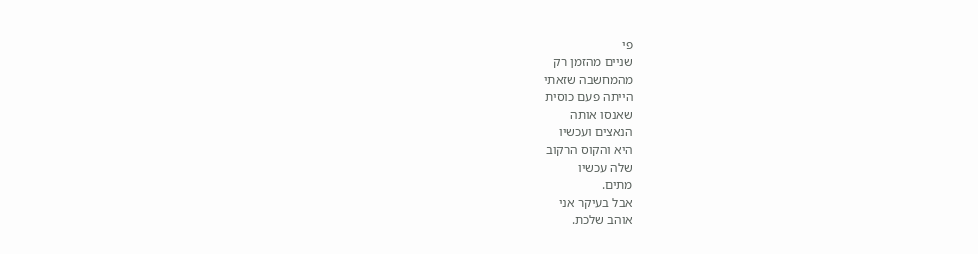פי
שניים מהזמן רק
מהמחשבה שזאתי
הייתה פעם כוסית
שאנסו אותה
הנאצים ועכשיו
היא והקוס הרקוב
שלה עכשיו
מתים.
אבל בעיקר אני
אוהב שלכת.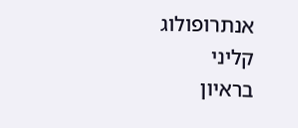אנתרופולוג
קליני
בראיון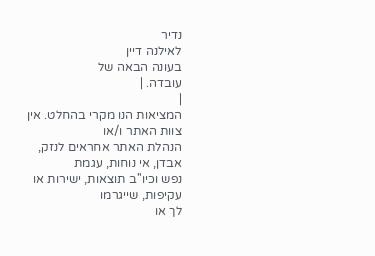נדיר
לאילנה דיין
בעונה הבאה של
עובדה. |
|
המציאות הנו מקרי בהחלט. אין צוות האתר ו/או
הנהלת האתר אחראים לנזק, אבדן, אי נוחות, עגמת
נפש וכיו''ב תוצאות, ישירות או עקיפות, שייגרמו
לך או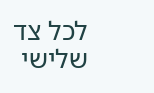לכל צד שלישי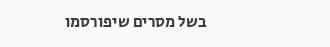בשל מסרים שיפורסמו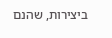ביצירות, שהנם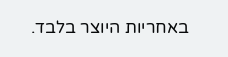באחריות היוצר בלבד.